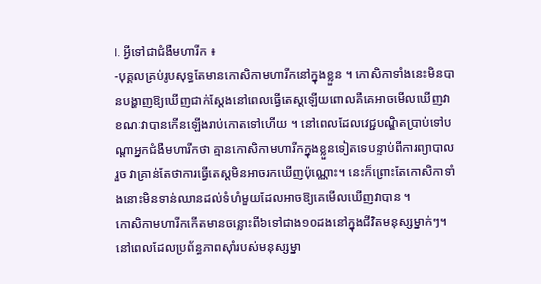I. អ្វីទៅជាជំងឺមហារីក ៖
-បុគ្គលគ្រប់រូបសុទ្ធតែមានកោសិកាមហារីកនៅក្នុងខ្លួន ។ កោសិកាទាំងនេះមិនបានបង្ហាញឱ្យឃើញជាក់ស្តែងនៅពេលធ្វើតេស្តឡើយពោលគឺគេអាចមើលឃើញវាខណៈវាបានកើនឡើងរាប់កោតទៅហើយ ។ នៅពេលដែលវេជ្ជបណ្ឌិតប្រាប់ទៅបណ្តាអ្នកជំងឺមហារីកថា គ្មានកោសិកាមហារីកក្នុងខ្លួនទៀតទេបន្ទាប់ពីការព្យាបាលរួច វាគ្រាន់តែថាការធ្វើតេស្តមិនអាចរកឃើញប៉ុណ្ណោះ។ នេះក៏ព្រោះតែកោសិកាទាំងនោះមិនទាន់ឈានដល់ទំហំមួយដែលអាចឱ្យគេមើលឃើញវាបាន ។
កោសិកាមហារីកកើតមានចន្លោះពី៦ទៅជាង១០ដងនៅក្នុងជីវិតមនុស្សម្នាក់ៗ។ នៅពេលដែលប្រព័ន្ធភាពស៊ាំរបស់មនុស្សម្នា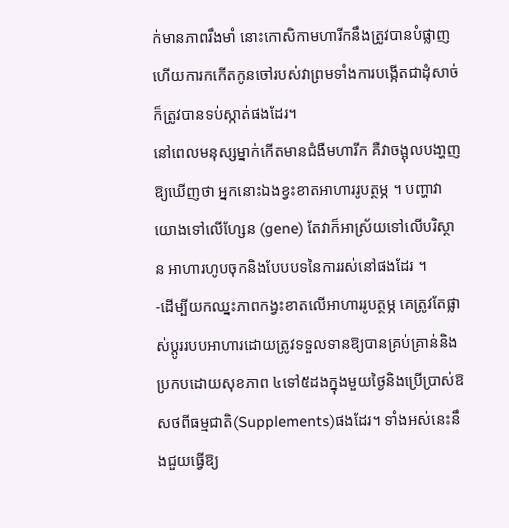ក់មានភាពរឹងមាំ នោះកោសិកាមហារីកនឹងត្រូវបានបំផ្លាញហើយការកកើតកូនចៅរបស់វាព្រមទាំងការបង្កើតជាដុំសាច់ក៏ត្រូវបានទប់ស្កាត់ផងដែរ។
នៅពេលមនុស្សម្នាក់កើតមានជំងឺមហារីក គឺវាចង្អុលបងា្ហញឱ្យឃើញថា អ្នកនោះឯងខ្វះខាតអាហាររូបត្ថម្ភ ។ បញ្ហាវាយោងទៅលើហ្សែន (gene) តែវាក៏អាស្រ័យទៅលើបរិស្ថាន អាហារហូបចុកនិងបែបបទនៃការរស់នៅផងដែរ ។
-ដើម្បីយកឈ្នះភាពកង្វះខាតលើអាហាររូបត្ថម្ភ គេត្រូវតែផ្លាស់ប្តូររបបអាហារដោយត្រូវទទួលទានឱ្យបានគ្រប់គ្រាន់និងប្រកបដោយសុខភាព ៤ទៅ៥ដងក្នុងមួយថ្ងៃនិងប្រើប្រាស់ឱសថពីធម្មជាតិ(Supplements)ផងដែរ។ ទាំងអស់នេះនឹងជួយធ្វើឱ្យ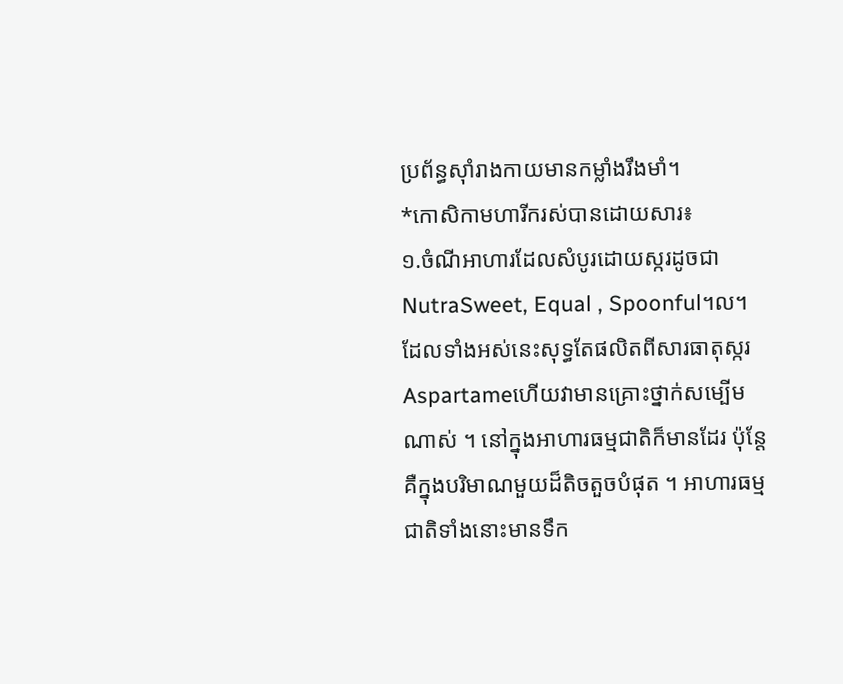ប្រព័ន្ធស៊ាំរាងកាយមានកម្លាំងរឹងមាំ។
*កោសិកាមហារីករស់បានដោយសារ៖
១.ចំណីអាហារដែលសំបូរដោយស្ករដូចជា NutraSweet, Equal , Spoonful។ល។ដែលទាំងអស់នេះសុទ្ធតែផលិតពីសារធាតុស្ករ Aspartameហើយវាមានគ្រោះថ្នាក់សម្បើមណាស់ ។ នៅក្នុងអាហារធម្មជាតិក៏មានដែរ ប៉ុន្តែគឺក្នុងបរិមាណមួយដ៏តិចតួចបំផុត ។ អាហារធម្មជាតិទាំងនោះមានទឹក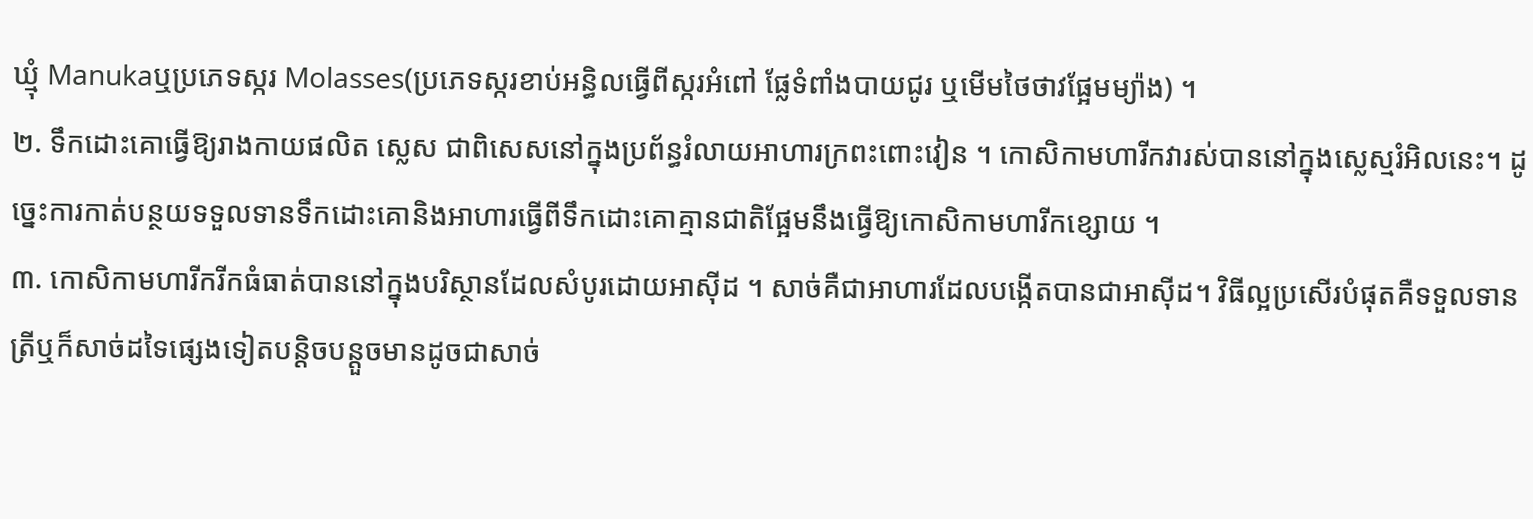ឃ្មុំ Manukaឬប្រភេទស្ករ Molasses(ប្រភេទស្ករខាប់អន្ធិលធ្វើពីស្ករអំពៅ ផ្លែទំពាំងបាយជូរ ឬមើមថៃថាវផ្អែមម្យ៉ាង) ។
២. ទឹកដោះគោធ្វើឱ្យរាងកាយផលិត ស្លេស ជាពិសេសនៅក្នុងប្រព័ន្ធរំលាយអាហារក្រពះពោះវៀន ។ កោសិកាមហារីកវារស់បាននៅក្នុងស្លេស្មរំអិលនេះ។ ដូច្នេះការកាត់បន្ថយទទួលទានទឹកដោះគោនិងអាហារធ្វើពីទឹកដោះគោគ្មានជាតិផ្អែមនឹងធ្វើឱ្យកោសិកាមហារីកខ្សោយ ។
៣. កោសិកាមហារីករីកធំធាត់បាននៅក្នុងបរិស្ថានដែលសំបូរដោយអាស៊ីដ ។ សាច់គឺជាអាហារដែលបង្កើតបានជាអាស៊ីដ។ វិធីល្អប្រសើរបំផុតគឺទទួលទានត្រីឬក៏សាច់ដទៃផ្សេងទៀតបន្តិចបន្តួចមានដូចជាសាច់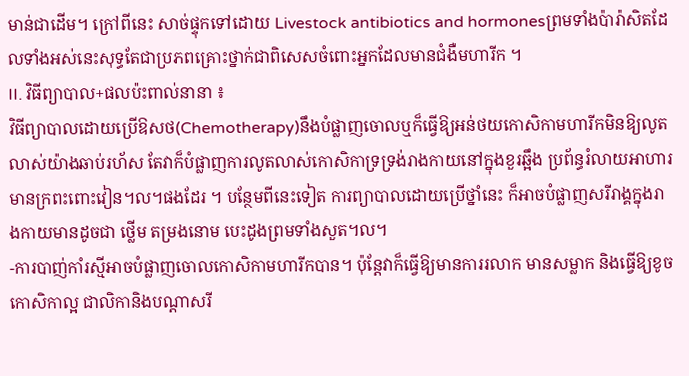មាន់ជាដើម។ ក្រៅពីនេះ សាច់ផ្ទុកទៅដោយ Livestock antibiotics and hormonesព្រមទាំងប៉ារ៉ាសិតដែលទាំងអស់នេះសុទ្ធតែជាប្រភពគ្រោះថ្នាក់ជាពិសេសចំពោះអ្នកដែលមានជំងឺមហារីក ។
II. វិធីព្យាបាល+ផលប៉ះពាល់នានា ៖
វិធីព្យាបាលដោយប្រើឱសថ(Chemotherapy)នឹងបំផ្លាញចោលឬក៏ធ្វើឱ្យអន់ថយកោសិកាមហារីកមិនឱ្យលូតលាស់យ៉ាងឆាប់រហ័ស តែវាក៏បំផ្លាញការលូតលាស់កោសិកាទ្រទ្រង់រាងកាយនៅក្នុងខួរឆ្អឹង ប្រព័ន្ធរំលាយអាហារមានក្រពះពោះវៀន។ល។ផងដែរ ។ បន្ថែមពីនេះទៀត ការព្យាបាលដោយប្រើថ្នាំនេះ ក៏អាចបំផ្លាញសរីរាង្គក្នុងរាងកាយមានដូចជា ថ្លើម តម្រងនោម បេះដូងព្រមទាំងសួត។ល។
-ការបាញ់កាំរស្មីអាចបំផ្លាញចោលកោសិកាមហារីកបាន។ ប៉ុន្តែវាក៏ធ្វើឱ្យមានការរលាក មានសម្លាក និងធ្វើឱ្យខូចកោសិកាល្អ ជាលិកានិងបណ្តាសរី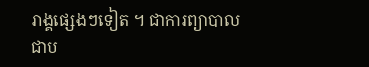រាង្គផ្សេងៗទៀត ។ ជាការព្យាបាលជាប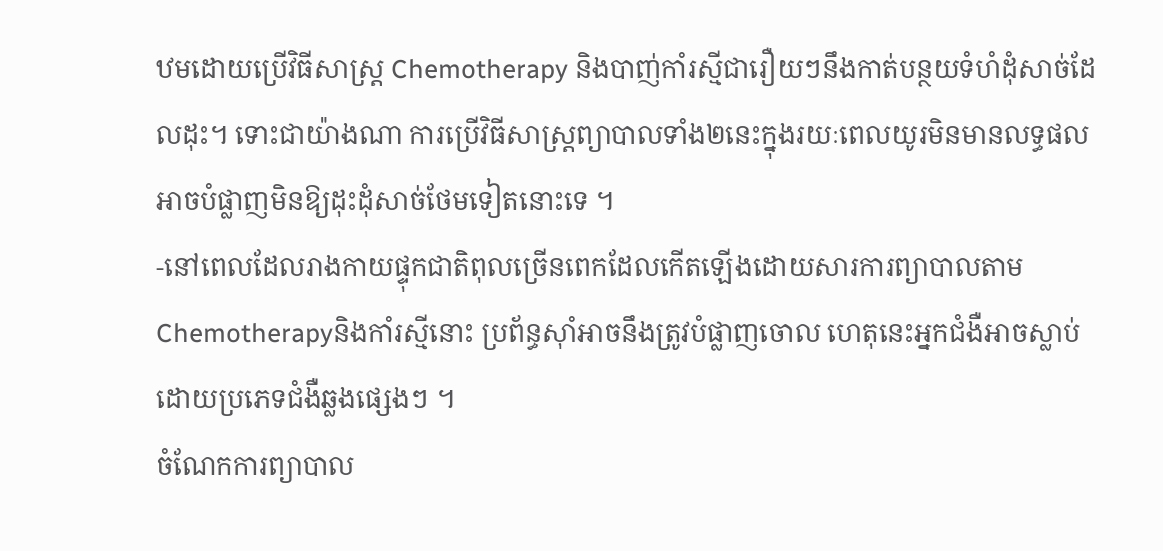ឋមដោយប្រើវិធីសាស្ត្រ Chemotherapy និងបាញ់កាំរស្មីជារឿយៗនឹងកាត់បន្ថយទំហំដុំសាច់ដែលដុះ។ ទោះជាយ៉ាងណា ការប្រើវិធីសាស្ត្រព្យាបាលទាំង២នេះក្នុងរយៈពេលយូរមិនមានលទ្ធផលអាចបំផ្លាញមិនឱ្យដុះដុំសាច់ថែមទៀតនោះទេ ។
-នៅពេលដែលរាងកាយផ្ទុកជាតិពុលច្រើនពេកដែលកើតឡើងដោយសារការព្យាបាលតាមChemotherapyនិងកាំរស្មីនោះ ប្រព័ន្ធស៊ាំអាចនឹងត្រូវបំផ្លាញចោល ហេតុនេះអ្នកជំងឺអាចស្លាប់ដោយប្រភេទជំងឺឆ្លងផ្សេងៗ ។
ចំណែកការព្យាបាល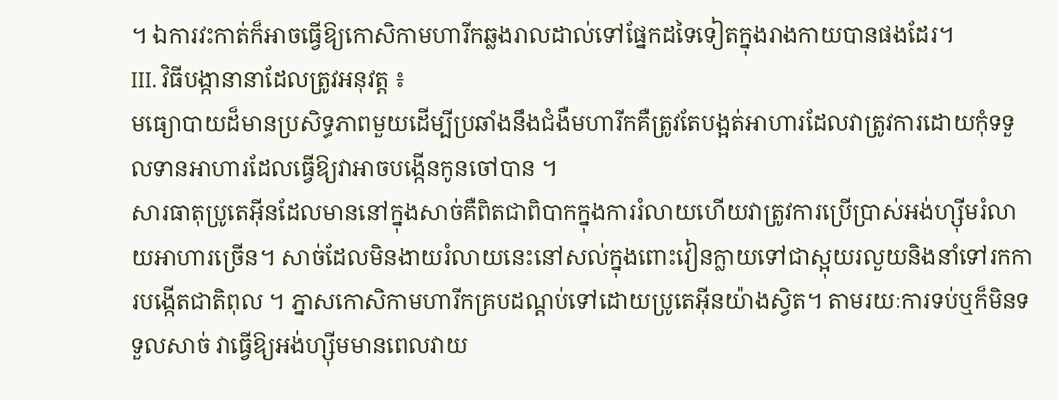។ ឯការវះកាត់ក៏អាចធ្វើឱ្យកោសិកាមហារីកឆ្លងរាលដាល់ទៅផ្នែកដទៃទៀតក្នុងរាងកាយបានផងដែរ។
III. វិធីបង្កានានាដែលត្រូវអនុវត្ត ៖
មធ្យោបាយដ៏មានប្រសិទ្ធភាពមួយដើម្បីប្រឆាំងនឹងជំងឺមហារីកគឺត្រូវតែបង្អត់អាហារដែលវាត្រូវការដោយកុំទទួលទានអាហារដែលធ្វើឱ្យវាអាចបង្កើនកូនចៅបាន ។
សារធាតុប្រូតេអុីនដែលមាននៅក្នុងសាច់គឺពិតជាពិបាកក្នុងការរំលាយហើយវាត្រូវការប្រើប្រាស់អង់ហ្ស៊ីមរំលាយអាហារច្រើន។ សាច់ដែលមិនងាយរំលាយនេះនៅសល់ក្នុងពោះវៀនក្លាយទៅជាស្អុយរលួយនិងនាំទៅរកការបង្កើតជាតិពុល ។ ភ្នាសកោសិកាមហារីកគ្របដណ្តប់ទៅដោយប្រូតេអុីនយ៉ាងស្វិត។ តាមរយៈការទប់ឬក៏មិនទទួលសាច់ វាធ្វើឱ្យអង់ហ្ស៊ីមមានពេលវាយ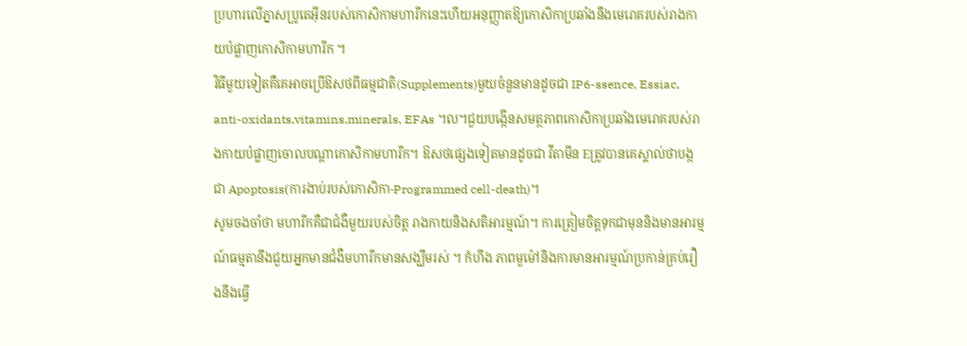ប្រហារលើភ្នាសប្រូតេអុីនរបស់កោសិកាមហារីកនេះហើយអនុញ្ញាតឱ្យកោសិកាប្រឆាំងនឹងមេរោគរបស់រាងកាយបំផ្លាញកោសិកាមហារីក ។
វិធីមួយទៀតគឺគេអាចប្រើឱសថពីធម្មជាតិ(Supplements)មួយចំនួនមានដូចជា IP6-ssence, Essiac, anti-oxidants,vitamins,minerals, EFAs ។ល។ជួយបង្កើនសមត្ថភាពកោសិកាប្រឆាំងមេរោគរបស់រាងកាយបំផ្លាញចោលបណ្តាកោសិកាមហារីក។ ឱសថផ្សេងទៀតមានដូចជា វីតាមីន Eត្រូវបានគេស្គាល់ថាបង្កជា Apoptosis(ការងាប់របស់កោសិកា-Programmed cell-death)។
សូមចងចាំថា មហារីកគឺជាជំងឺមួយរបស់ចិត្ត រាងកាយនិងសតិអារម្មណ៍។ ការត្រៀមចិត្តទុកជាមុននិងមានអារម្មណ៍ធម្មតានឹងជួយអ្នកមានជំងឺមហារីកមានសង្ឃឹមរស់ ។ កំហឹង ភាពមួម៉ៅនិងការមានអារម្មណ៍ប្រកាន់គ្រប់រឿងនឹងធ្វើ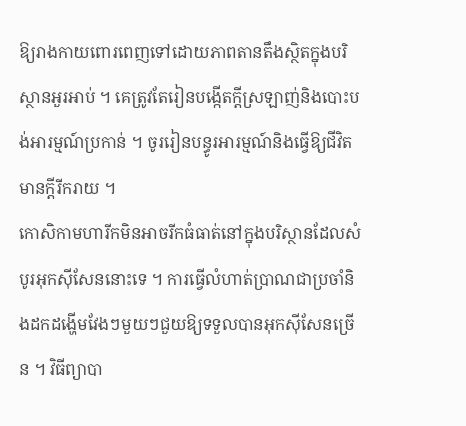ឱ្យរាងកាយពោរពេញទៅដោយភាពតានតឹងស្ថិតក្នុងបរិស្ថានអួរអាប់ ។ គេត្រូវតែរៀនបង្កើតក្តីស្រឡាញ់និងបោះបង់អារម្មណ៍ប្រកាន់ ។ ចូររៀនបន្ធូរអារម្មណ៍និងធ្វើឱ្យជីវិតមានក្តីរីករាយ ។
កោសិកាមហារីកមិនអាចរីកធំធាត់នៅក្នុងបរិស្ថានដែលសំបូរអុកស៊ីសែននោះទេ ។ ការធ្វើលំហាត់ប្រាណជាប្រចាំនិងដកដង្ហើមវែងៗមួយៗជួយឱ្យទទួលបានអុកស៊ីសែនច្រើន ។ វិធីព្យាបា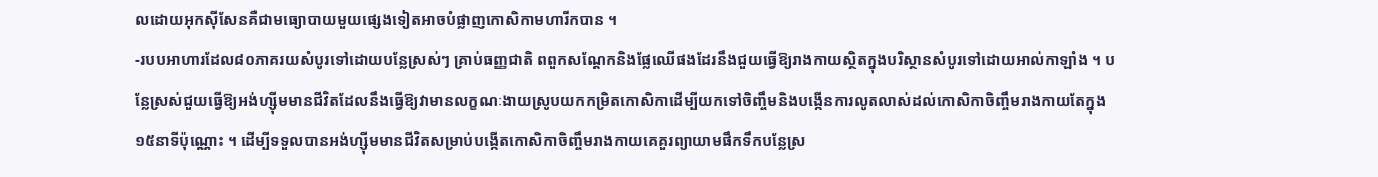លដោយអុកស៊ីសែនគឺជាមធ្យោបាយមួយផ្សេងទៀតអាចបំផ្លាញកោសិកាមហារីកបាន ។
-របបអាហារដែល៨០ភាគរយសំបូរទៅដោយបន្លែស្រស់ៗ គ្រាប់ធញ្ញជាតិ ពពួកសណ្តែកនិងផ្លែឈើផងដែរនឹងជួយធ្វើឱ្យរាងកាយស្ថិតក្នុងបរិស្ថានសំបូរទៅដោយអាល់កាឡាំង ។ បន្លែស្រស់ជួយធ្វើឱ្យអង់ហ្ស៊ីមមានជីវិតដែលនឹងធ្វើឱ្យវាមានលក្ខណៈងាយស្រូបយកកម្រិតកោសិកាដើម្បីយកទៅចិញ្ចឹមនិងបង្កើនការលូតលាស់ដល់កោសិកាចិញ្ចឹមរាងកាយតែក្នុង១៥នាទីប៉ុណ្ណោះ ។ ដើម្បីទទួលបានអង់ហ្ស៊ីមមានជីវិតសម្រាប់បង្កើតកោសិកាចិញ្ចឹមរាងកាយគេគួរព្យាយាមផឹកទឹកបន្លែស្រ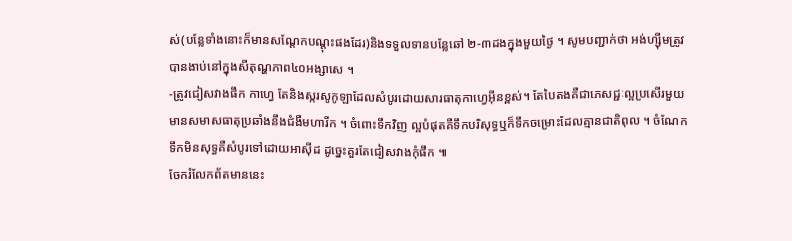ស់(បន្លែទាំងនោះក៏មានសណ្តែកបណ្តុះផងដែរ)និងទទួលទានបន្លែឆៅ ២-៣ដងក្នុងមួយថ្ងៃ ។ សូមបញ្ជាក់ថា អង់ហ្ស៊ីមត្រូវបានងាប់នៅក្នុងសីតុណ្ហភាព៤០អង្សាសេ ។
-ត្រូវជៀសវាងផឹក កាហ្វេ តែនិងស្ករសូកូឡាដែលសំបូរដោយសារធាតុកាហ្វេអុីនខ្ពស់។ តែបៃតងគឺជាភេសជ្ជៈល្អប្រសើរមួយមានសមាសធាតុប្រឆាំងនឹងជំងឺមហារីក ។ ចំពោះទឹកវិញ ល្អបំផុតគឺទឹកបរិសុទ្ធឬក៏ទឹកចម្រោះដែលគ្មានជាតិពុល ។ ចំណែកទឹកមិនសុទ្ធគឺសំបូរទៅដោយអាស៊ីដ ដូច្នេះគួរតែជៀសវាងកុំផឹក ៕
ចែករំលែកព័តមាននេះ